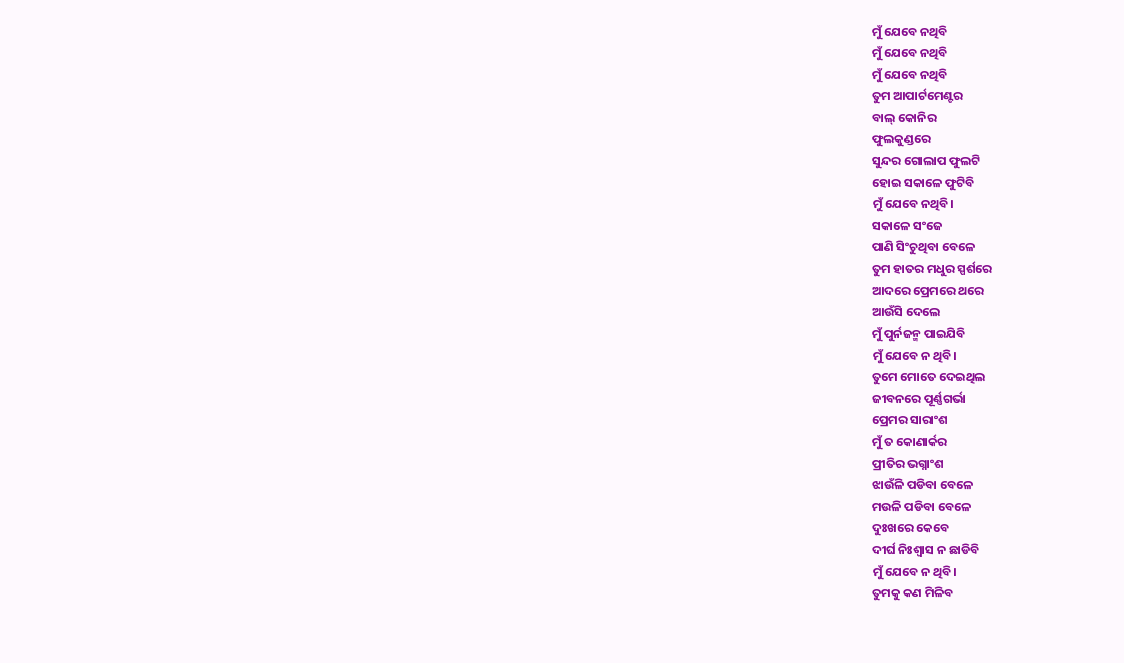ମୁଁ ଯେବେ ନଥିବି
ମୁଁ ଯେବେ ନଥିବି
ମୁଁ ଯେବେ ନଥିବି
ତୁମ ଆପାର୍ଟମେଣ୍ଟର
ବାଲ୍ କୋନିର
ଫୁଲକୁଣ୍ଡରେ
ସୁନ୍ଦର ଗୋଲାପ ଫୁଲଟି
ହୋଇ ସକାଳେ ଫୁଟିବି
ମୁଁ ଯେବେ ନଥିବି।
ସକାଳେ ସଂଜେ
ପାଣି ସିଂଚୁଥିବା ବେଳେ
ତୁମ ହାତର ମଧୁର ସ୍ପର୍ଶରେ
ଆଦରେ ପ୍ରେମରେ ଥରେ
ଆଉଁସି ଦେଲେ
ମୁଁ ପୁର୍ନଜନ୍ମ ପାଇଯିବି
ମୁଁ ଯେବେ ନ ଥିବି।
ତୁମେ ମୋତେ ଦେଇଥିଲ
ଜୀବନରେ ପୂର୍ଣ୍ଣଗର୍ଭା
ପ୍ରେମର ସାରାଂଶ
ମୁଁ ତ କୋଣାର୍କର
ପ୍ରୀତିର ଭଗ୍ନାଂଶ
ଝାଉଁଳି ପଡିବା ବେଳେ
ମଉଳି ପଡିବା ବେଳେ
ଦୁଃଖରେ କେବେ
ଦୀର୍ଘ ନିଃଶ୍ବାସ ନ ଛାଡିବି
ମୁଁ ଯେବେ ନ ଥିବି।
ତୁମକୁ କଣ ମିଳିବ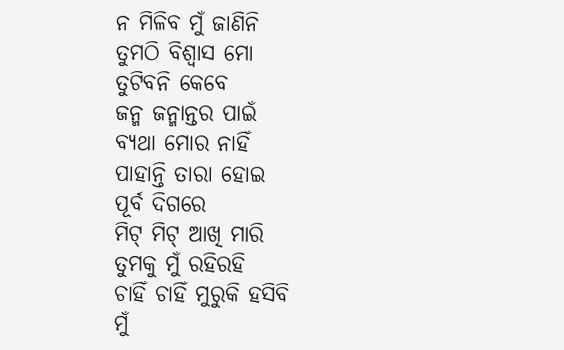ନ ମିଳିବ ମୁଁ ଜାଣିନି
ତୁମଠି ବିଶ୍ବାସ ମୋ
ତୁଟିବନି କେବେ
ଜନ୍ମ ଜନ୍ମାନ୍ତର ପାଇଁ
ବ୍ଯଥା ମୋର ନାହିଁ
ପାହାନ୍ତି ତାରା ହୋଇ
ପୂର୍ବ ଦିଗରେ
ମିଟ୍ ମିଟ୍ ଆଖି ମାରି
ତୁମକୁ ମୁଁ ରହିରହି
ଚାହିଁ ଚାହିଁ ମୁରୁକି ହସିବି
ମୁଁ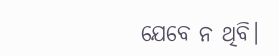ଯେବେ ନ ଥିବି।